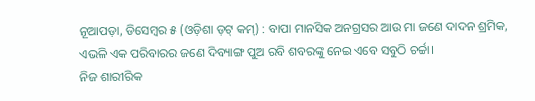ନୂଆପଡ଼ା, ଡିସେମ୍ବର ୫ (ଓଡ଼ିଶା ଡ଼ଟ୍ କମ୍) : ବାପା ମାନସିକ ଅନଗ୍ରସର ଆଉ ମା ଜଣେ ଦାଦନ ଶ୍ରମିକ, ଏଭଳି ଏକ ପରିବାରର ଜଣେ ଦିବ୍ୟାଙ୍ଗ ପୁଅ ରବି ଶବରଙ୍କୁ ନେଇ ଏବେ ସବୁଠି ଚର୍ଚ୍ଚା।
ନିଜ ଶାରୀରିକ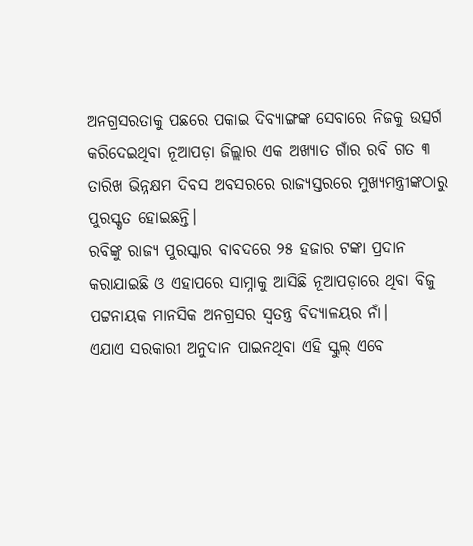ଅନଗ୍ରସରତାକୁ ପଛରେ ପକାଇ ଦିବ୍ୟାଙ୍ଗଙ୍କ ସେବାରେ ନିଜକୁ ଉତ୍ସର୍ଗ କରିଦେଇଥିବା ନୂଆପଡ଼ା ଜିଲ୍ଲାର ଏକ ଅଖ୍ୟାତ ଗାଁର ରବି ଗତ ୩ ତାରିଖ ଭିନ୍ନକ୍ଷମ ଦିବସ ଅବସରରେ ରାଜ୍ୟସ୍ତରରେ ମୁଖ୍ୟମନ୍ତ୍ରୀଙ୍କଠାରୁ ପୁରସ୍କୃତ ହୋଇଛନ୍ତି।
ରବିଙ୍କୁ ରାଜ୍ୟ ପୁରସ୍କାର ବାବଦରେ ୨୫ ହଜାର ଟଙ୍କା ପ୍ରଦାନ କରାଯାଇଛି ଓ ଏହାପରେ ସାମ୍ନାକୁ ଆସିଛି ନୂଆପଡ଼ାରେ ଥିବା ବିଜୁ ପଟ୍ଟନାୟକ ମାନସିକ ଅନଗ୍ରସର ସ୍ବତନ୍ତ୍ର ବିଦ୍ୟାଳୟର ନାଁ।
ଏଯାଏ ସରକାରୀ ଅନୁଦାନ ପାଇନଥିବା ଏହି ସ୍କୁଲ୍ ଏବେ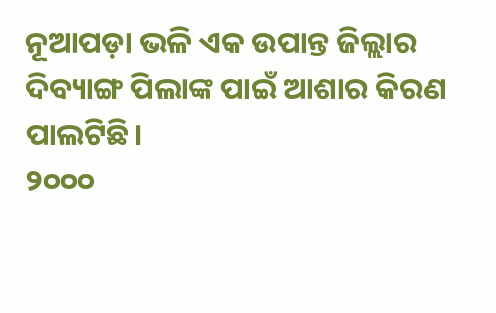ନୂଆପଡ଼ା ଭଳି ଏକ ଉପାନ୍ତ ଜିଲ୍ଲାର ଦିବ୍ୟାଙ୍ଗ ପିଲାଙ୍କ ପାଇଁ ଆଶାର କିରଣ ପାଲଟିଛି।
୨୦୦୦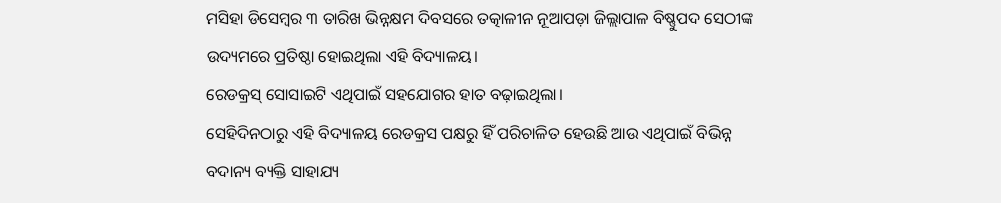ମସିହା ଡିସେମ୍ବର ୩ ତାରିଖ ଭିନ୍ନକ୍ଷମ ଦିବସରେ ତତ୍କାଳୀନ ନୂଆପଡ଼ା ଜିଲ୍ଲାପାଳ ବିଷ୍ଣୁପଦ ସେଠୀଙ୍କ ଉଦ୍ୟମରେ ପ୍ରତିଷ୍ଠା ହୋଇଥିଲା ଏହି ବିଦ୍ୟାଳୟ।
ରେଡକ୍ରସ୍ ସୋସାଇଟି ଏଥିପାଇଁ ସହଯୋଗର ହାତ ବଢ଼ାଇଥିଲା।
ସେହିଦିନଠାରୁ ଏହି ବିଦ୍ୟାଳୟ ରେଡକ୍ରସ ପକ୍ଷରୁ ହିଁ ପରିଚାଳିତ ହେଉଛି ଆଉ ଏଥିପାଇଁ ବିଭିନ୍ନ ବଦାନ୍ୟ ବ୍ୟକ୍ତି ସାହାଯ୍ୟ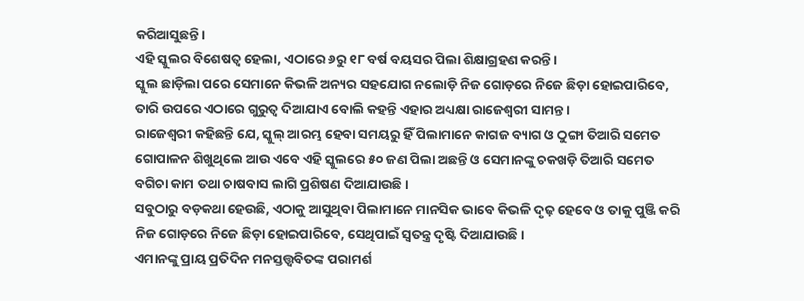କରିଆସୁଛନ୍ତି।
ଏହି ସ୍କୁଲର ବିଶେଷତ୍ବ ହେଲା, ଏଠାରେ ୬ରୁ ୧୮ ବର୍ଷ ବୟସର ପିଲା ଶିକ୍ଷାଗ୍ରହଣ କରନ୍ତି।
ସ୍କୁଲ ଛାଡ଼ିଲା ପରେ ସେମାନେ କିଭଳି ଅନ୍ୟର ସହଯୋଗ ନଲୋଡ଼ି ନିଜ ଗୋଡ଼ରେ ନିଜେ ଛିଡ଼ା ହୋଇପାରିବେ, ତାରି ଉପରେ ଏଠାରେ ଗୁରୁତ୍ବ ଦିଆଯାଏ ବୋଲି କହନ୍ତି ଏହାର ଅଧ୍ୟକ୍ଷା ରାଜେଶ୍ବରୀ ସାମନ୍ତ।
ରାଜେଶ୍ବରୀ କହିଛନ୍ତି ଯେ, ସ୍କୁଲ୍ ଆରମ୍ଭ ହେବା ସମୟରୁ ହିଁ ପିଲାମାନେ କାଗଜ ବ୍ୟାଗ ଓ ଠୁଙ୍ଗା ତିଆରି ସମେତ ଗୋପାଳନ ଶିଖୁଥିଲେ ଆଉ ଏବେ ଏହି ସ୍କୁଲରେ ୫୦ ଜଣ ପିଲା ଅଛନ୍ତି ଓ ସେମାନଙ୍କୁ ଚକଖଡ଼ି ତିଆରି ସମେତ ବଗିଚା କାମ ତଥା ଚାଷବାସ ଲାଗି ପ୍ରଶିଷଣ ଦିଆଯାଉଛି।
ସବୁଠାରୁ ବଡ଼କଥା ହେଉଛି, ଏଠାକୁ ଆସୁଥିବା ପିଲାମାନେ ମାନସିକ ଭାବେ କିଭଳି ଦୃଢ଼ ହେବେ ଓ ତାକୁ ପୁଞ୍ଜି କରି ନିଜ ଗୋଡ଼ରେ ନିଜେ ଛିଡ଼ା ହୋଇପାରିବେ, ସେଥିପାଇଁ ସ୍ବତନ୍ତ୍ର ଦୃଷ୍ଟି ଦିଆଯାଉଛି।
ଏମାନଙ୍କୁ ପ୍ରାୟ ପ୍ରତିଦିନ ମନସ୍ତତ୍ତ୍ବବିତଙ୍କ ପରାମର୍ଶ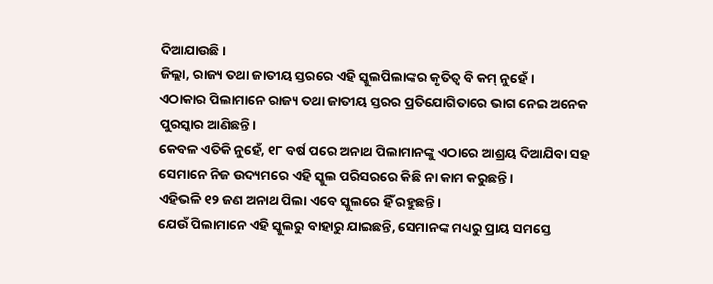ଦିଆଯାଉଛି।
ଜିଲ୍ଲା, ରାଜ୍ୟ ତଥା ଜାତୀୟ ସ୍ତରରେ ଏହି ସ୍କୁଲପିଲାଙ୍କର କୃତିତ୍ବ ବି କମ୍ ନୁହେଁ।
ଏଠାକାର ପିଲାମାନେ ରାଜ୍ୟ ତଥା ଜାତୀୟ ସ୍ତରର ପ୍ରତିଯୋଗିତାରେ ଭାଗ ନେଇ ଅନେକ ପୁରସ୍କାର ଆଣିଛନ୍ତି।
କେବଳ ଏତିକି ନୁହେଁ, ୧୮ ବର୍ଷ ପରେ ଅନାଥ ପିଲାମାନଙ୍କୁ ଏଠାରେ ଆଶ୍ରୟ ଦିଆଯିବା ସହ ସେମାନେ ନିଜ ଉଦ୍ୟମରେ ଏହି ସ୍କୁଲ ପରିସରରେ କିଛି ନା କାମ କରୁଛନ୍ତି।
ଏହିଭଳି ୧୨ ଜଣ ଅନାଥ ପିଲା ଏବେ ସ୍କୁଲରେ ହିଁ ରହୁଛନ୍ତି।
ଯେଉଁ ପିଲାମାନେ ଏହି ସ୍କୁଲରୁ ବାହାରୁ ଯାଇଛନ୍ତି, ସେମାନଙ୍କ ମଧ୍ୟରୁ ପ୍ରାୟ ସମସ୍ତେ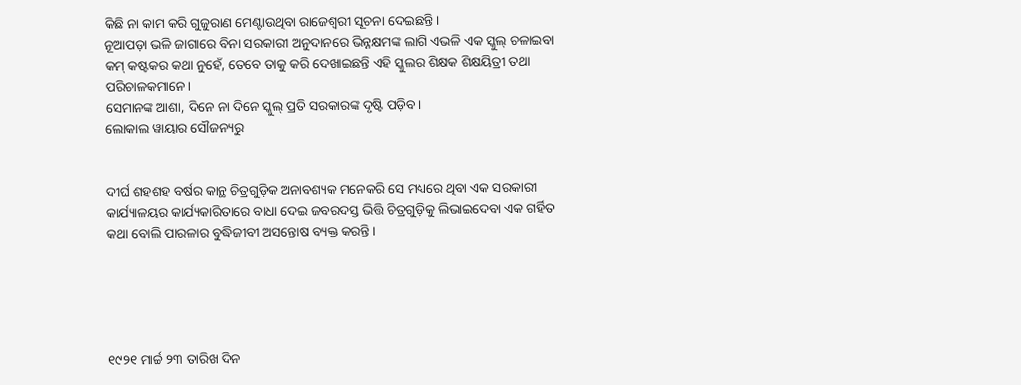କିଛି ନା କାମ କରି ଗୁଜୁରାଣ ମେଣ୍ଟାଉଥିବା ରାଜେଶ୍ବରୀ ସୂଚନା ଦେଇଛନ୍ତି।
ନୂଆପଡ଼ା ଭଳି ଜାଗାରେ ବିନା ସରକାରୀ ଅନୁଦାନରେ ଭିନ୍ନକ୍ଷମଙ୍କ ଲାଗି ଏଭଳି ଏକ ସ୍କୁଲ୍ ଚଳାଇବା କମ୍ କଷ୍ଟକର କଥା ନୁହେଁ, ତେବେ ତାକୁ କରି ଦେଖାଇଛନ୍ତି ଏହି ସ୍କୁଲର ଶିକ୍ଷକ ଶିକ୍ଷୟିତ୍ରୀ ତଥା ପରିଚାଳକମାନେ।
ସେମାନଙ୍କ ଆଶା, ଦିନେ ନା ଦିନେ ସ୍କୁଲ୍ ପ୍ରତି ସରକାରଙ୍କ ଦୃଷ୍ଟି ପଡ଼ିବ।
ଲୋକାଲ ୱାୟାର ସୌଜନ୍ୟରୁ


ଦୀର୍ଘ ଶହଶହ ବର୍ଷର କାନ୍ଥ ଚିତ୍ରଗୁଡ଼ିକ ଅନାବଶ୍ୟକ ମନେକରି ସେ ମଧ୍ୟରେ ଥିବା ଏକ ସରକାରୀ କାର୍ଯ୍ୟାଳୟର କାର୍ଯ୍ୟକାରିତାରେ ବାଧା ଦେଇ ଜବରଦସ୍ତ ଭିତ୍ତି ଚିତ୍ରଗୁଡ଼ିକୁ ଲିଭାଇଦେବା ଏକ ଗର୍ହିତ କଥା ବୋଲି ପାରଳାର ବୁଦ୍ଧିଜୀବୀ ଅସନ୍ତୋଷ ବ୍ୟକ୍ତ କରନ୍ତି।





୧୯୨୧ ମାର୍ଚ୍ଚ ୨୩ ତାରିଖ ଦିନ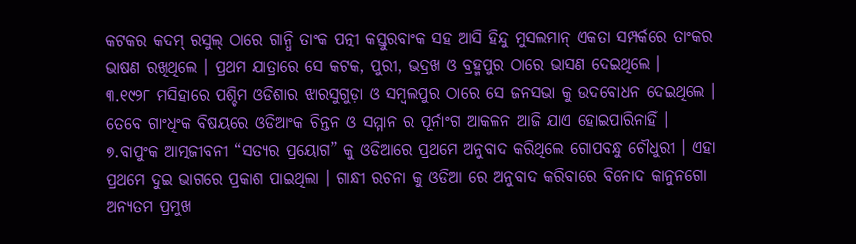କଟକର କଦମ୍ ରସୁଲ୍ ଠାରେ ଗାନ୍ଧି ତାଂକ ପତ୍ନୀ କସ୍ତୁରବାଂକ ସହ ଆସି ହିନ୍ଦୁ ମୁସଲମାନ୍ ଏକତା ସମ୍ପର୍କରେ ତାଂକର ଭାଷଣ ରଖିଥିଲେ । ପ୍ରଥମ ଯାତ୍ରାରେ ସେ କଟକ, ପୁରୀ, ଭଦ୍ରଖ ଓ ବ୍ରହ୍ମପୁର ଠାରେ ଭାସଣ ଦେଇଥିଲେ ।
୩.୧୯୨୮ ମସିହାରେ ପଶ୍ଚିମ ଓଡିଶାର ଝାରସୁଗୁଡ଼ା ଓ ସମ୍ବଲପୁର ଠାରେ ସେ ଜନସଭା କୁ ଉଦବୋଧନ ଦେଇଥିଲେ ।
ତେବେ ଗାଂଧିଂକ ବିଷୟରେ ଓଡିଆଂକ ଚିନ୍ତନ ଓ ସମ୍ମାନ ର ପୂର୍ନାଂଗ ଆକଳନ ଆଜି ଯାଏ ହୋଇପାରିନାହିଁ ।
୭.ବାପୁଂକ ଆତ୍ମଜୀବନୀ “ସତ୍ୟର ପ୍ରୟୋଗ” କୁ ଓଡିଆରେ ପ୍ରଥମେ ଅନୁବାଦ କରିଥିଲେ ଗୋପବନ୍ଧୁ ଚୌଧୁରୀ । ଏହା ପ୍ରଥମେ ଦୁଇ ଭାଗରେ ପ୍ରକାଶ ପାଇଥିଲା । ଗାନ୍ଧୀ ରଚନା କୁ ଓଡିଆ ରେ ଅନୁବାଦ କରିବାରେ ବିନୋଦ କାନୁନଗୋ ଅନ୍ୟତମ ପ୍ରମୁଖ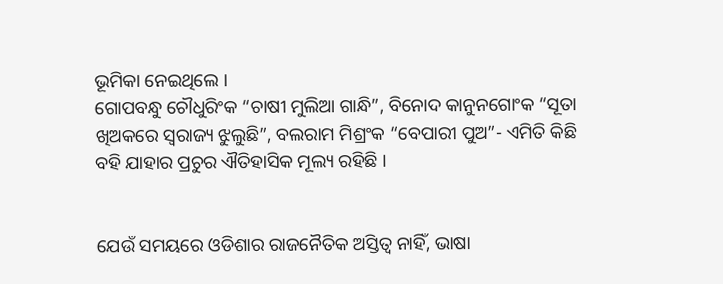ଭୂମିକା ନେଇଥିଲେ ।
ଗୋପବନ୍ଧୁ ଚୌଧୁରିଂକ “ଚାଷୀ ମୁଲିଆ ଗାନ୍ଧି”, ବିନୋଦ କାନୁନଗୋଂକ “ସୂତା ଖିଅକରେ ସ୍ଵରାଜ୍ୟ ଝୁଲୁଛି”, ବଲରାମ ମିଶ୍ରଂକ “ବେପାରୀ ପୁଅ”- ଏମିତି କିଛି ବହି ଯାହାର ପ୍ରଚୁର ଐତିହାସିକ ମୂଲ୍ୟ ରହିଛି ।


ଯେଉଁ ସମୟରେ ଓଡିଶାର ରାଜନୈତିକ ଅସ୍ତିତ୍ଵ ନାହିଁ, ଭାଷା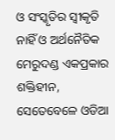ଓ ସଂସ୍କୃତିର ସ୍ଵୀକୃତି ନାହିଁ ଓ ଅର୍ଥନୈତିକ ମେରୁଦଣ୍ଡ ଏକପ୍ରକାର ଶକ୍ତିହୀନ, ସେତେବେଳେ ଓଡିଆ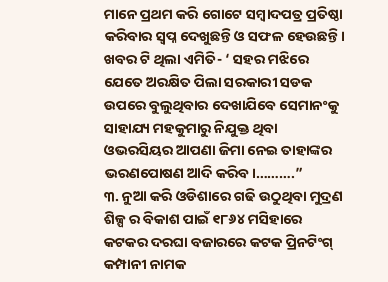ମାନେ ପ୍ରଥମ କରି ଗୋଟେ ସମ୍ବାଦପତ୍ର ପ୍ରତିଷ୍ଠା କରିବାର ସ୍ଵପ୍ନ ଦେଖୁଛନ୍ତି ଓ ସଫଳ ହେଉଛନ୍ତି।
ଖବର ଟି ଥିଲା ଏମିତି- ‘ ସହର ମଝିରେ ଯେତେ ଅରକ୍ଷିତ ପିଲା ସରକାରୀ ସଡକ ଉପରେ ବୁଲୁଥିବାର ଦେଖାଯିବେ ସେମାନଂକୁ ସାହାଯ୍ୟ ମହକୁମାରୁ ନିଯୁକ୍ତ ଥିବା ଓଭରସିୟର ଆପଣା ଜିମା ନେଇ ତାହାଙ୍କର ଭରଣପୋଷଣ ଆଦି କରିବ।……….”
୩. ନୁଆ କରି ଓଡିଶାରେ ଗଢି ଉଠୁଥିବା ମୁଦ୍ରଣ ଶିଳ୍ପ ର ବିକାଶ ପାଇଁ ୧୮୬୪ ମସିହାରେ କଟକର ଦରଘା ବଜାରରେ କଟକ ପ୍ରିନଟିଂଗ୍ କମ୍ପାନୀ ନାମକ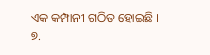ଏକ କମ୍ପାନୀ ଗଠିତ ହୋଇଛି ।
୭.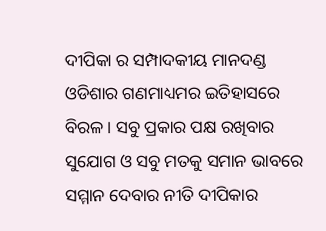ଦୀପିକା ର ସମ୍ପାଦକୀୟ ମାନଦଣ୍ଡ ଓଡିଶାର ଗଣମାଧ୍ୟମର ଇତିହାସରେ ବିରଳ । ସବୁ ପ୍ରକାର ପକ୍ଷ ରଖିବାର ସୁଯୋଗ ଓ ସବୁ ମତକୁ ସମାନ ଭାବରେ ସମ୍ମାନ ଦେବାର ନୀତି ଦୀପିକାର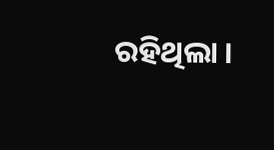ରହିଥିଲା ।